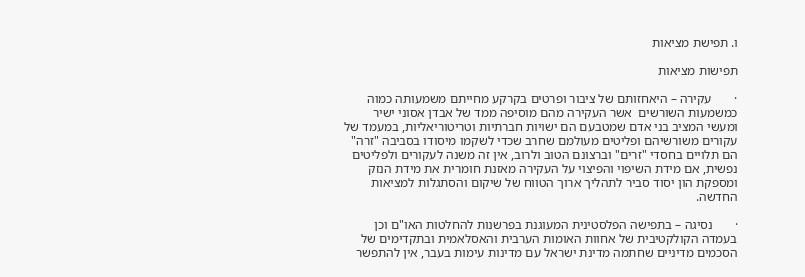ו. תפישת מציאות

תפישות מציאות

·       עקירה – היאחזותם של ציבור ופרטים בקרקע מחייתם משמעותה כמוה כמשמעות השורשים  אשר העקירה מהם מוסיפה ממד של אבדן אסוני ישיר ומעשי המציב בני אדם שמטבעם הם ישויות חברתיות וטריטוריאליות, במעמד של עקורים משורשיהם ופליטים מעולמם שחרב שכדי לשקמו מיסודו בסביבה "זרה" הם תלויים בחסדי "זרים" וברצונם הטוב ולרוב, אין זה משנה לעקורים ולפליטים נפשית, אם מידת השיפוי והפיצוי על העקירה מאזנת חומרית את מידת הנזק ומספקת הון יסוד סביר לתהליך ארוך הטווח של שיקום והסתגלות למציאות החדשה.

·       נסיגה – בתפישה הפלסטינית המעוגנת בפרשנות להחלטות האו"ם וכן בעמדה הקולקטיבית של אחוות האומות הערבית והאסלאמית ובתקדימים של הסכמים מדיניים שחתמה מדינת ישראל עם מדינות עימות בעבר, אין להתפשר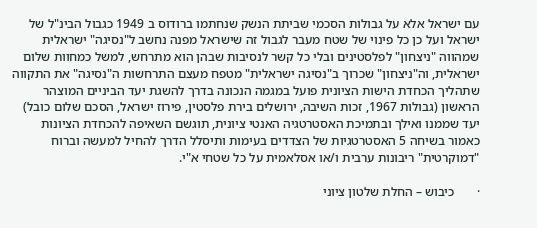עם ישראל אלא על גבולות הסכמי שביתת הנשק שנחתמו ברודוס ב 1949 כגבול הבינ"ל של ישראל ועל כן כל פינוי של שטח מעבר לגבול זה שישראל מפנה נחשב ל"נסיגה" ישראלית שמהווה "ניצחון" לפלסטינים ובלי כל קשר לנסיבות שבהן הוא מתרחש, למשל כמחוות שלום ישראלית, וה"ניצחון" שכרוך ב"נסיגה ישראלית" מטפח מעצם התרחשות ה"נסיגה" את התקווה שתהליך הכחדת הישות הציונית פועל במגמה הנכונה בדרך להשגת יעד הביניים המוצהר הראשון (גבולות 1967, זכות השיבה, ירושלים בירת פלסטין, פירוז ישראל, הסכם שלום כובל) יעד שממנו ואילך ובתמיכת האסטרטגיה האנטי ציונית, תוגשם השאיפה להכחדת הציונות כאמור בשיחה 5 האסטרטגיות של הצדדים בעימות ותיסלל הדרך להחיל למעשה וברוח "דמוקרטית" ריבונות ערבית ו/או אסלאמית על כל שטחי א"י.

·       כיבוש – החלת שלטון ציוני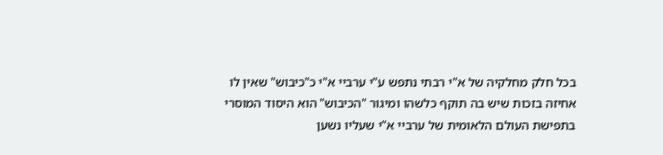בכל חלק מחלקיה של א"י רבתי נתפש ע"י ערביי א"י כ"כיבוש" שאין לו אחיזה בזכות שיש בה תוקף כלשהו ומיגור "הכיבוש" הוא היסוד המוסרי בתפישת העולם הלאומית של ערביי א"י שעליו נשען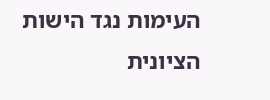העימות נגד הישות הציונית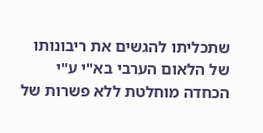שתכליתו להגשים את ריבונותו של הלאום הערבי בא"י ע"י הכחדה מוחלטת ללא פשרות של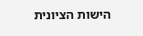הישות הציונית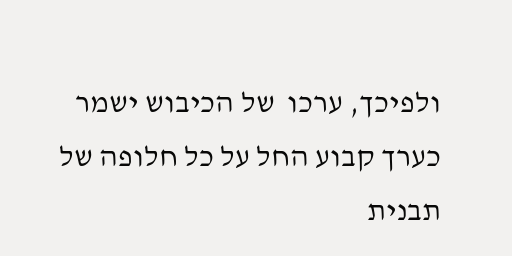ולפיכך, ערכו  של הכיבוש ישמר כערך קבוע החל על כל חלופה של תבנית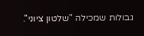גבולות שמכילה "שלטון ציוני".